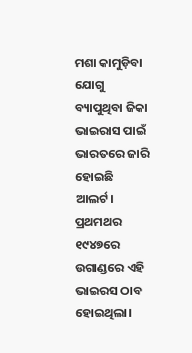ମଶା କାମୁଡ଼ିବା ଯୋଗୁ ବ୍ୟାପୁଥିବା ଜିକା ଭାଇରାସ ପାଇଁ ଭାରତରେ ଜାରି ହୋଇଛି ଆଲର୍ଟ। ପ୍ରଥମଥର ୧୯୪୭ରେ ଉଗାଣ୍ଡରେ ଏହି ଭାଇରସ ଠାବ ହୋଇଥିଲା।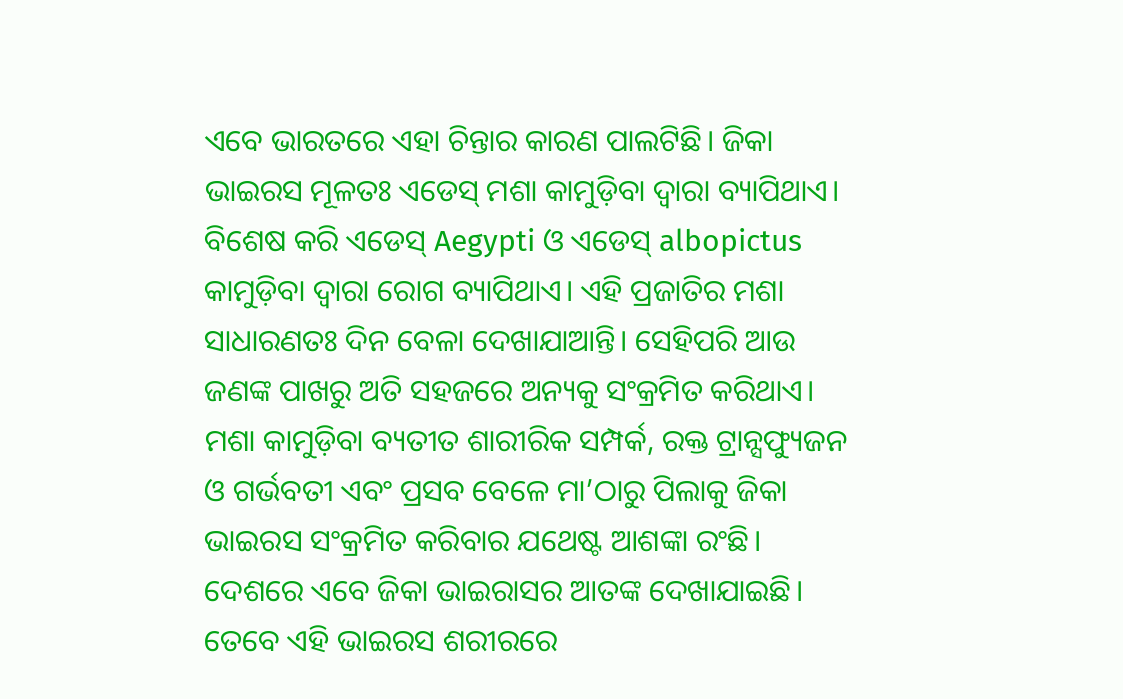ଏବେ ଭାରତରେ ଏହା ଚିନ୍ତାର କାରଣ ପାଲଟିଛି। ଜିକା ଭାଇରସ ମୂଳତଃ ଏଡେସ୍ ମଶା କାମୁଡ଼ିବା ଦ୍ୱାରା ବ୍ୟାପିଥାଏ। ବିଶେଷ କରି ଏଡେସ୍ Aegypti ଓ ଏଡେସ୍ albopictus କାମୁଡ଼ିବା ଦ୍ୱାରା ରୋଗ ବ୍ୟାପିଥାଏ। ଏହି ପ୍ରଜାତିର ମଶା ସାଧାରଣତଃ ଦିନ ବେଳା ଦେଖାଯାଆନ୍ତି। ସେହିପରି ଆଉ ଜଣଙ୍କ ପାଖରୁ ଅତି ସହଜରେ ଅନ୍ୟକୁ ସଂକ୍ରମିତ କରିଥାଏ।
ମଶା କାମୁଡ଼ିବା ବ୍ୟତୀତ ଶାରୀରିକ ସମ୍ପର୍କ, ରକ୍ତ ଟ୍ରାନ୍ସଫ୍ୟୁଜନ ଓ ଗର୍ଭବତୀ ଏବଂ ପ୍ରସବ ବେଳେ ମା’ଠାରୁ ପିଲାକୁ ଜିକା ଭାଇରସ ସଂକ୍ରମିତ କରିବାର ଯଥେଷ୍ଟ ଆଶଙ୍କା ରଂଛି।
ଦେଶରେ ଏବେ ଜିକା ଭାଇରାସର ଆତଙ୍କ ଦେଖାଯାଇଛି। ତେବେ ଏହି ଭାଇରସ ଶରୀରରେ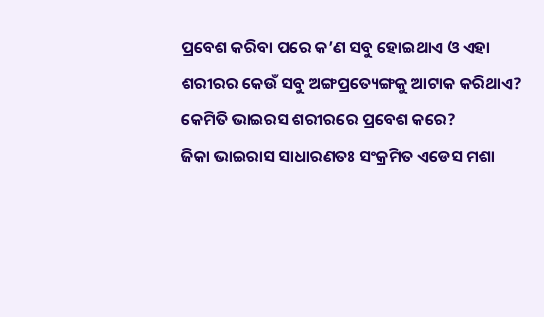ପ୍ରବେଶ କରିବା ପରେ କ’ଣ ସବୁ ହୋଇଥାଏ ଓ ଏହା ଶରୀରର କେଉଁ ସବୁ ଅଙ୍ଗପ୍ରତ୍ୟେଙ୍ଗକୁ ଆଟାକ କରିଥାଏ?
କେମିତି ଭାଇରସ ଶରୀରରେ ପ୍ରବେଶ କରେ?
ଜିକା ଭାଇରାସ ସାଧାରଣତଃ ସଂକ୍ରମିତ ଏଡେସ ମଶା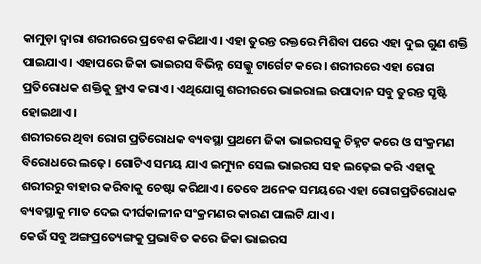କାମୁଡ଼ା ଦ୍ୱାରା ଶରୀରରେ ପ୍ରବେଶ କରିଥାଏ। ଏହା ତୁରନ୍ତ ରକ୍ତରେ ମିଶିବା ପରେ ଏହା ଦୁଇ ଗୁଣ ଶକ୍ତି ପାଇଯାଏ। ଏହାପରେ ଜିକା ଭାଇରସ ବିଭିନ୍ନ ସେଲ୍କୁ ଟାର୍ଗେଟ କରେ। ଶରୀରରେ ଏହା ରୋଗ ପ୍ରତିରୋଧକ ଶକ୍ତିକୁ ହ୍ରାଏ କରାଏ। ଏଥିଯୋଗୁ ଶରୀରରେ ଭାଇରାଲ ଉପାଦାନ ସବୁ ତୁରନ୍ତ ସୃଷ୍ଟି ହୋଇଥାଏ।
ଶରୀରରେ ଥିବା ରୋଗ ପ୍ରତିରୋଧକ ବ୍ୟବସ୍ଥା ପ୍ରଥମେ ଜିକା ଭାଇରସକୁ ଚିହ୍ନଟ କରେ ଓ ସଂକ୍ରମଣ ବିରୋଧରେ ଲଢ଼େ। ଗୋଟିଏ ସମୟ ଯାଏ ଇମ୍ୟୁନ ସେଲ ଭାଇରସ ସହ ଲଢ଼େଇ କରି ଏହାକୁ ଶରୀରରୁ ବାହାର କରିବାକୁ ଚେଷ୍ଟା କରିଥାଏ। ତେବେ ଅନେକ ସମୟରେ ଏହା ରୋଗପ୍ରତିରୋଧକ ବ୍ୟବସ୍ଥାକୁ ମାତ ଦେଇ ଦୀର୍ଘକାଳୀନ ସଂକ୍ରମଣର କାରଣ ପାଲଟି ଯାଏ।
କେଉଁ ସବୁ ଅଙ୍ଗପ୍ରତ୍ୟେଙ୍ଗକୁ ପ୍ରଭାବିତ କରେ ଜିକା ଭାଇରସ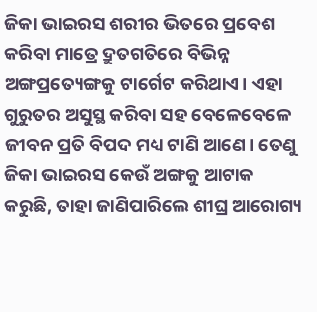ଜିକା ଭାଇରସ ଶରୀର ଭିତରେ ପ୍ରବେଶ କରିବା ମାତ୍ରେ ଦ୍ରୁତଗତିରେ ବିଭିନ୍ନ ଅଙ୍ଗପ୍ରତ୍ୟେଙ୍ଗକୁ ଟାର୍ଗେଟ କରିଥାଏ। ଏହା ଗୁରୁତର ଅସୁସ୍ଥ କରିବା ସହ ବେଳେବେଳେ ଜୀବନ ପ୍ରତି ବିପଦ ମଧ୍ୟ ଟାଣି ଆଣେ। ତେଣୁ ଜିକା ଭାଇରସ କେଉଁ ଅଙ୍ଗକୁ ଆଟାକ କରୁଛି, ତାହା ଜାଣିପାରିଲେ ଶୀଘ୍ର ଆରୋଗ୍ୟ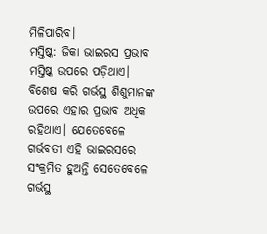ମିଳିପାରିବ।
ମସ୍ତିଷ୍କ: ଜିକା ଭାଇରସ ପ୍ରଭାବ ମସ୍ତିଷ୍କ ଉପରେ ପଡ଼ିଥାଏ। ବିଶେଷ କରି ଗର୍ଭସ୍ଥ ଶିଶୁମାନଙ୍କ ଉପରେ ଏହାର ପ୍ରଭାବ ଅଧିକ ରହିଥାଏ। ଯେତେବେଳେ ଗର୍ଭବତୀ ଏହି ଭାଇରସରେ ସଂକ୍ରମିତ ହୁଅନ୍ତି ସେତେବେଳେ ଗର୍ଭସ୍ଥ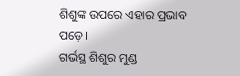ଶିଶୁଙ୍କ ଉପରେ ଏହାର ପ୍ରଭାବ ପଡ଼େ।
ଗର୍ଭସ୍ଥ ଶିଶୁର ମୁଣ୍ଡ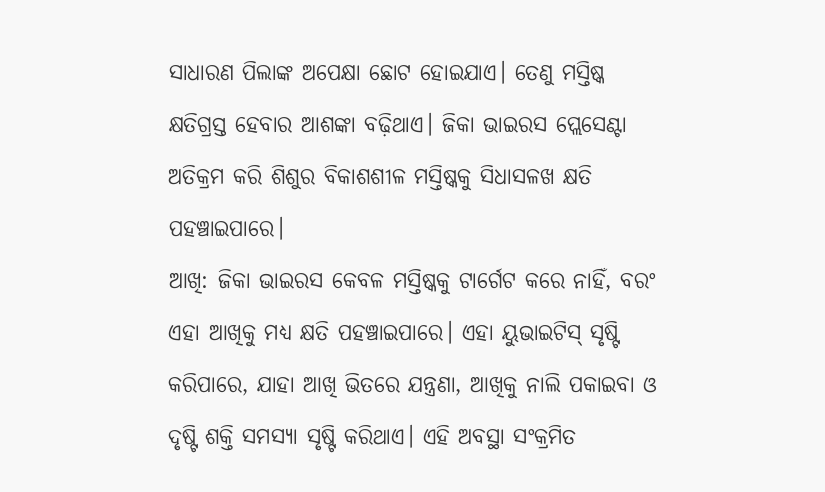ସାଧାରଣ ପିଲାଙ୍କ ଅପେକ୍ଷା ଛୋଟ ହୋଇଯାଏ। ତେଣୁ ମସ୍ତିଷ୍କ କ୍ଷତିଗ୍ରସ୍ତ ହେବାର ଆଶଙ୍କା ବଢ଼ିଥାଏ। ଜିକା ଭାଇରସ ପ୍ଲେସେଣ୍ଟା ଅତିକ୍ରମ କରି ଶିଶୁର ବିକାଶଶୀଳ ମସ୍ତିଷ୍କକୁ ସିଧାସଳଖ କ୍ଷତି ପହଞ୍ଚାଇପାରେ।
ଆଖି: ଜିକା ଭାଇରସ କେବଳ ମସ୍ତିଷ୍କକୁ ଟାର୍ଗେଟ କରେ ନାହିଁ, ବରଂ ଏହା ଆଖିକୁ ମଧ୍ୟ କ୍ଷତି ପହଞ୍ଚାଇପାରେ। ଏହା ୟୁଭାଇଟିସ୍ ସୃଷ୍ଟି କରିପାରେ, ଯାହା ଆଖି ଭିତରେ ଯନ୍ତ୍ରଣା, ଆଖିକୁ ନାଲି ପକାଇବା ଓ ଦୃଷ୍ଟି ଶକ୍ତି ସମସ୍ୟା ସୃଷ୍ଟି କରିଥାଏ। ଏହି ଅବସ୍ଥା ସଂକ୍ରମିତ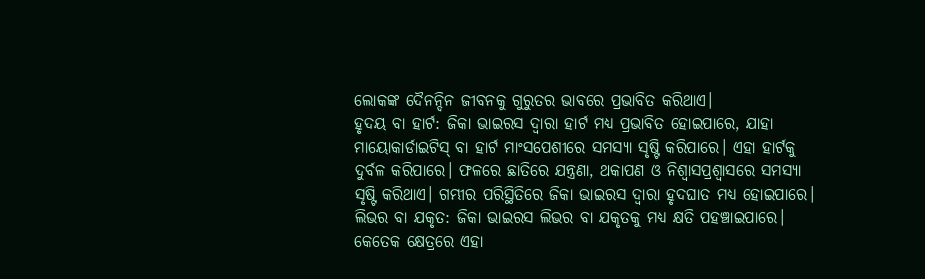ଲୋକଙ୍କ ଦୈନନ୍ଦିନ ଜୀବନକୁ ଗୁରୁତର ଭାବରେ ପ୍ରଭାବିତ କରିଥାଏ।
ହୃଦୟ ବା ହାର୍ଟ: ଜିକା ଭାଇରସ ଦ୍ୱାରା ହାର୍ଟ ମଧ୍ୟ ପ୍ରଭାବିତ ହୋଇପାରେ, ଯାହା ମାୟୋକାର୍ଡାଇଟିସ୍ ବା ହାର୍ଟ ମାଂସପେଶୀରେ ସମସ୍ୟା ସୃଷ୍ଟି କରିପାରେ। ଏହା ହାର୍ଟକୁ ଦୁର୍ବଳ କରିପାରେ। ଫଳରେ ଛାତିରେ ଯନ୍ତ୍ରଣା, ଥକାପଣ ଓ ନିଶ୍ୱାସପ୍ରଶ୍ୱାସରେ ସମସ୍ୟା ସୃଷ୍ଟି କରିଥାଏ। ଗମ୍ଭୀର ପରିସ୍ଥିତିରେ ଜିକା ଭାଇରସ ଦ୍ୱାରା ହୃଦଘାତ ମଧ୍ୟ ହୋଇପାରେ।
ଲିଭର ବା ଯକୃତ: ଜିକା ଭାଇରସ ଲିଭର ବା ଯକୃତକୁ ମଧ୍ୟ କ୍ଷତି ପହଞ୍ଚାଇପାରେ। କେତେକ କ୍ଷେତ୍ରରେ ଏହା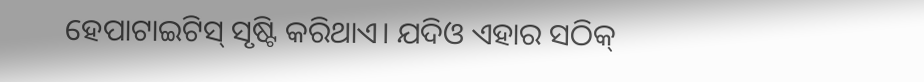ହେପାଟାଇଟିସ୍ ସୃଷ୍ଟି କରିଥାଏ। ଯଦିଓ ଏହାର ସଠିକ୍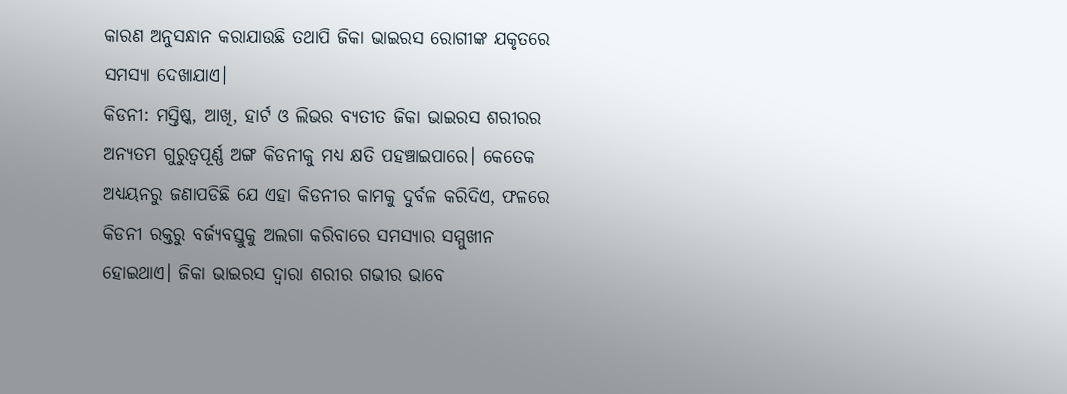କାରଣ ଅନୁସନ୍ଧାନ କରାଯାଉଛି ତଥାପି ଜିକା ଭାଇରସ ରୋଗୀଙ୍କ ଯକୃତରେ ସମସ୍ୟା ଦେଖାଯାଏ।
କିଡନୀ: ମସ୍ତିଷ୍କ, ଆଖି, ହାର୍ଟ ଓ ଲିଭର ବ୍ୟତୀତ ଜିକା ଭାଇରସ ଶରୀରର ଅନ୍ୟତମ ଗୁରୁତ୍ୱପୂର୍ଣ୍ଣ ଅଙ୍ଗ କିଡନୀକୁ ମଧ୍ୟ କ୍ଷତି ପହଞ୍ଚାଇପାରେ। କେତେକ ଅଧ୍ୟୟନରୁ ଜଣାପଡିଛି ଯେ ଏହା କିଡନୀର କାମକୁ ଦୁର୍ବଳ କରିଦିଏ, ଫଳରେ କିଡନୀ ରକ୍ତରୁ ବର୍ଜ୍ୟବସ୍ତୁକୁ ଅଲଗା କରିବାରେ ସମସ୍ୟାର ସମ୍ମୁଖୀନ ହୋଇଥାଏ। ଜିକା ଭାଇରସ ଦ୍ୱାରା ଶରୀର ଗଭୀର ଭାବେ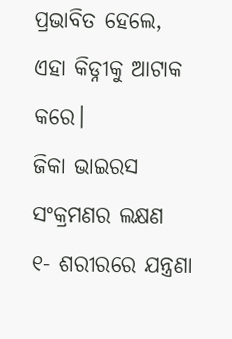ପ୍ରଭାବିତ ହେଲେ, ଏହା କିଡ୍ନୀକୁ ଆଟାକ କରେ।
ଜିକା ଭାଇରସ ସଂକ୍ରମଣର ଲକ୍ଷଣ
୧- ଶରୀରରେ ଯନ୍ତ୍ରଣା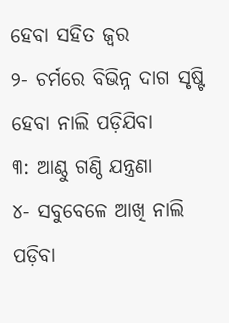ହେବା ସହିତ ଜ୍ୱର
୨- ଚର୍ମରେ ବିଭିନ୍ନ ଦାଗ ସୃଷ୍ଟି ହେବା ନାଲି ପଡ଼ିଯିବା
୩: ଆଣ୍ଠୁ ଗଣ୍ଠି ଯନ୍ତ୍ରଣା
୪- ସବୁବେଳେ ଆଖି ନାଲି ପଡ଼ିବା